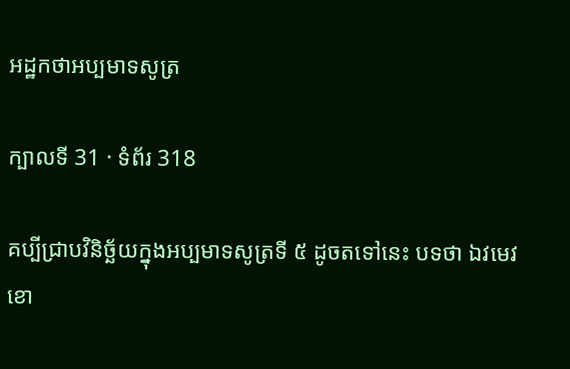អដ្ឋកថាអប្បមាទសូត្រ

ក្បាលទី 31 · ទំព័រ 318

គប្បីជ្រាបវិនិច្ឆ័យក្នុងអប្បមាទសូត្រទី ៥ ដូចតទៅនេះ បទថា ឯវមេវ ខោ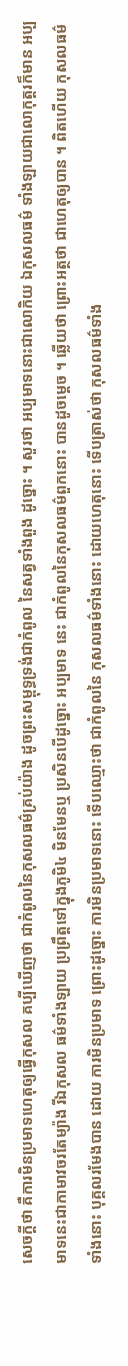សេចក្តីថា គឺការមិនប្រមាទហេតុឲ្យធ្វើកុសល គប្បីឃើញថា ជាកំពូលនៃកុសលធម៌គ្រប់យ៉ាង ដូចព្រះសម្ពុទ្ធទ្រង់ជាកំពូល នៃសត្វទាំងពួង ដូច្នោះ ។ សួរថា អប្បមាទនោះជាលោកិយ ឯកុសលធម៌ ទាំងឡាយជាលោកុត្តរក៏មាន អប្បមាទនេះជាកាមាវចរតែម្យ៉ាង រីឯកុសល ធម៌ទាំងឡាយ ប្រព្រឹត្តទៅក្នុងភូមិ៤ មិនមែនឬ ប្រសិនបើដូច្នោះ អប្បមាទ នេះ ជាកំពូលនៃកុសលធម៌ពួកនោះ បានដូចម្តេច ។ ឆ្លើយថា ព្រោះអត្ថថា ជាហេតុឲ្យបាន ។ ពិតហើយ កុសលធម៌ទាំងនោះ បុគ្គលរមែងបាន ដោយ ការមិនប្រមាទ ព្រោះដូច្នោះ ការមិនប្រមាទនោះ ទើបឈ្មោះថា ជាកំពូលនៃ កុសលធម៌ទាំងនោះ ដោយហេតុនោះ ទើបត្រាស់ថា កុសលធម៌ទាំង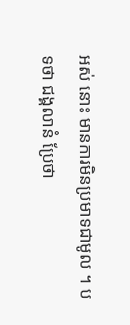អស់ នោះ មានការមិនប្រមាទជាមូល ។ បទថា ជង្គលានំ ប្រែថា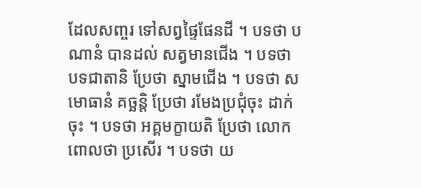ដែលសញ្ចរ ទៅសព្វផ្ទៃផែនដី ។ បទថា បណានំ បានដល់ សត្វមានជើង ។ បទថា បទជាតានិ ប្រែថា ស្នាមជើង ។ បទថា សមោធានំ គច្ឆន្តិ ប្រែថា រមែងប្រជុំចុះ ដាក់ចុះ ។ បទថា អគ្គមក្ខាយតិ ប្រែថា លោកពោលថា ប្រសើរ ។ បទថា យ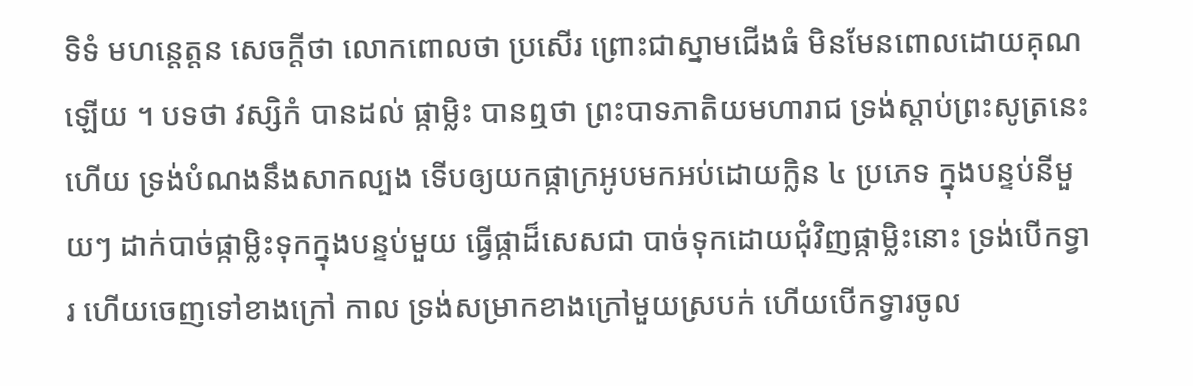ទិទំ មហន្តេត្តន សេចក្តីថា លោកពោលថា ប្រសើរ ព្រោះជាស្នាមជើងធំ មិនមែនពោលដោយគុណឡើយ ។ បទថា វស្សិកំ បានដល់ ផ្កាម្លិះ បានឮថា ព្រះបាទភាតិយមហារាជ ទ្រង់ស្តាប់ព្រះសូត្រនេះ ហើយ ទ្រង់បំណងនឹងសាកល្បង ទើបឲ្យយកផ្កាក្រអូបមកអប់ដោយក្លិន ៤ ប្រភេទ ក្នុងបន្ទប់នីមួយៗ ដាក់បាច់ផ្កាម្លិះទុកក្នុងបន្ទប់មួយ ធ្វើផ្កាដ៏សេសជា បាច់ទុកដោយជុំវិញផ្កាម្លិះនោះ ទ្រង់បើកទ្វារ ហើយចេញទៅខាងក្រៅ កាល ទ្រង់សម្រាកខាងក្រៅមួយស្របក់ ហើយបើកទ្វារចូល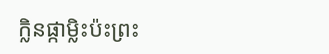ក្លិនផ្កាម្លិះប៉ះព្រះ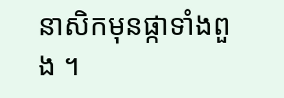នាសិកមុនផ្កាទាំងពួង ។